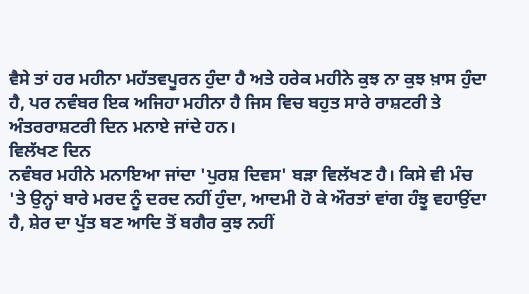ਵੈਸੇ ਤਾਂ ਹਰ ਮਹੀਨਾ ਮਹੱਤਵਪੂਰਨ ਹੁੰਦਾ ਹੈ ਅਤੇ ਹਰੇਕ ਮਹੀਨੇ ਕੁਝ ਨਾ ਕੁਝ ਖ਼ਾਸ ਹੁੰਦਾ ਹੈ, ਪਰ ਨਵੰਬਰ ਇਕ ਅਜਿਹਾ ਮਹੀਨਾ ਹੈ ਜਿਸ ਵਿਚ ਬਹੁਤ ਸਾਰੇ ਰਾਸ਼ਟਰੀ ਤੇ ਅੰਤਰਰਾਸ਼ਟਰੀ ਦਿਨ ਮਨਾਏ ਜਾਂਦੇ ਹਨ।
ਵਿਲੱਖਣ ਦਿਨ
ਨਵੰਬਰ ਮਹੀਨੇ ਮਨਾਇਆ ਜਾਂਦਾ 'ਪੁਰਸ਼ ਦਿਵਸ' ਬੜਾ ਵਿਲੱਖਣ ਹੈ। ਕਿਸੇ ਵੀ ਮੰਚ 'ਤੇ ਉਨ੍ਹਾਂ ਬਾਰੇ ਮਰਦ ਨੂੰ ਦਰਦ ਨਹੀਂ ਹੁੰਦਾ, ਆਦਮੀ ਹੋ ਕੇ ਔਰਤਾਂ ਵਾਂਗ ਹੰਝੂ ਵਹਾਉਂਦਾ ਹੈ, ਸ਼ੇਰ ਦਾ ਪੁੱਤ ਬਣ ਆਦਿ ਤੋਂ ਬਗੈਰ ਕੁਝ ਨਹੀਂ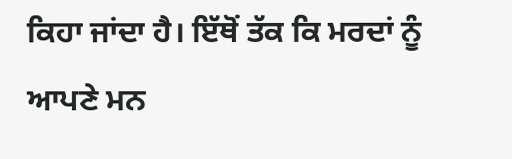ਕਿਹਾ ਜਾਂਦਾ ਹੈ। ਇੱਥੋਂ ਤੱਕ ਕਿ ਮਰਦਾਂ ਨੂੰ ਆਪਣੇ ਮਨ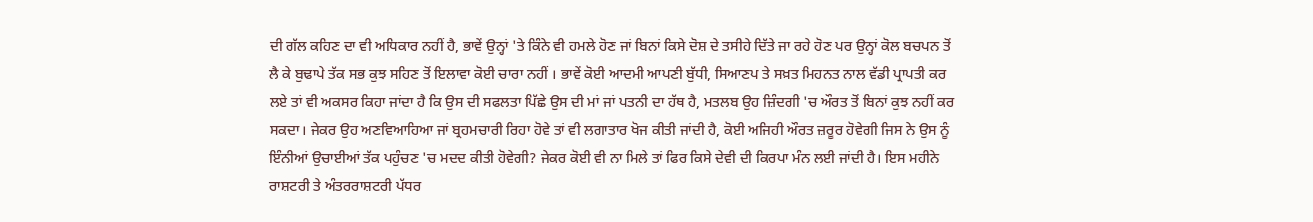ਦੀ ਗੱਲ ਕਹਿਣ ਦਾ ਵੀ ਅਧਿਕਾਰ ਨਹੀਂ ਹੈ, ਭਾਵੇਂ ਉਨ੍ਹਾਂ 'ਤੇ ਕਿੰਨੇ ਵੀ ਹਮਲੇ ਹੋਣ ਜਾਂ ਬਿਨਾਂ ਕਿਸੇ ਦੋਸ਼ ਦੇ ਤਸੀਹੇ ਦਿੱਤੇ ਜਾ ਰਹੇ ਹੋਣ ਪਰ ਉਨ੍ਹਾਂ ਕੋਲ ਬਚਪਨ ਤੋਂ ਲੈ ਕੇ ਬੁਢਾਪੇ ਤੱਕ ਸਭ ਕੁਝ ਸਹਿਣ ਤੋਂ ਇਲਾਵਾ ਕੋਈ ਚਾਰਾ ਨਹੀਂ । ਭਾਵੇਂ ਕੋਈ ਆਦਮੀ ਆਪਣੀ ਬੁੱਧੀ, ਸਿਆਣਪ ਤੇ ਸਖ਼ਤ ਮਿਹਨਤ ਨਾਲ ਵੱਡੀ ਪ੍ਰਾਪਤੀ ਕਰ ਲਏ ਤਾਂ ਵੀ ਅਕਸਰ ਕਿਹਾ ਜਾਂਦਾ ਹੈ ਕਿ ਉਸ ਦੀ ਸਫਲਤਾ ਪਿੱਛੇ ਉਸ ਦੀ ਮਾਂ ਜਾਂ ਪਤਨੀ ਦਾ ਹੱਥ ਹੈ, ਮਤਲਬ ਉਹ ਜ਼ਿੰਦਗੀ 'ਚ ਔਰਤ ਤੋਂ ਬਿਨਾਂ ਕੁਝ ਨਹੀਂ ਕਰ ਸਕਦਾ। ਜੇਕਰ ਉਹ ਅਣਵਿਆਹਿਆ ਜਾਂ ਬ੍ਰਹਮਚਾਰੀ ਰਿਹਾ ਹੋਵੇ ਤਾਂ ਵੀ ਲਗਾਤਾਰ ਖੋਜ ਕੀਤੀ ਜਾਂਦੀ ਹੈ, ਕੋਈ ਅਜਿਹੀ ਔਰਤ ਜ਼ਰੂਰ ਹੋਵੇਗੀ ਜਿਸ ਨੇ ਉਸ ਨੂੰ ਇੰਨੀਆਂ ਉਚਾਈਆਂ ਤੱਕ ਪਹੁੰਚਣ 'ਚ ਮਦਦ ਕੀਤੀ ਹੋਵੇਗੀ? ਜੇਕਰ ਕੋਈ ਵੀ ਨਾ ਮਿਲੇ ਤਾਂ ਫਿਰ ਕਿਸੇ ਦੇਵੀ ਦੀ ਕਿਰਪਾ ਮੰਨ ਲਈ ਜਾਂਦੀ ਹੈ। ਇਸ ਮਹੀਨੇ ਰਾਸ਼ਟਰੀ ਤੇ ਅੰਤਰਰਾਸ਼ਟਰੀ ਪੱਧਰ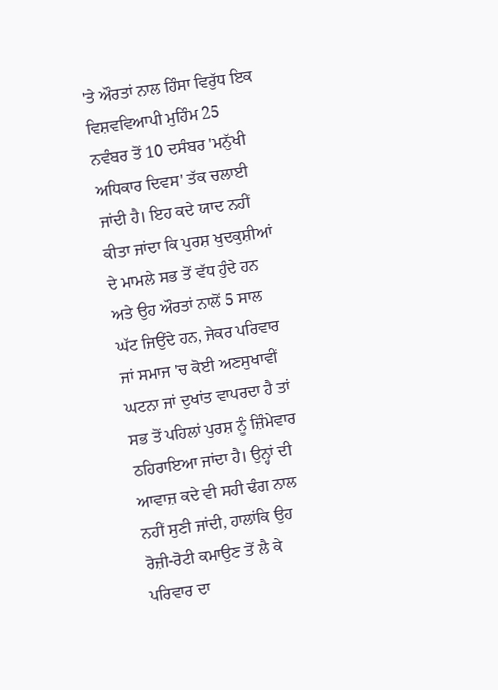'ਤੇ ਔਰਤਾਂ ਨਾਲ ਹਿੰਸਾ ਵਿਰੁੱਧ ਇਕ ਵਿਸ਼ਵਵਿਆਪੀ ਮੁਹਿੰਮ 25 ਨਵੰਬਰ ਤੋਂ 10 ਦਸੰਬਰ 'ਮਨੁੱਖੀ ਅਧਿਕਾਰ ਦਿਵਸ' ਤੱਕ ਚਲਾਈ ਜਾਂਦੀ ਹੈ। ਇਹ ਕਦੇ ਯਾਦ ਨਹੀਂ ਕੀਤਾ ਜਾਂਦਾ ਕਿ ਪੁਰਸ਼ ਖੁਦਕੁਸ਼ੀਆਂ ਦੇ ਮਾਮਲੇ ਸਭ ਤੋਂ ਵੱਧ ਹੁੰਦੇ ਹਨ ਅਤੇ ਉਹ ਔਰਤਾਂ ਨਾਲੋਂ 5 ਸਾਲ ਘੱਟ ਜਿਉਂਦੇ ਹਨ, ਜੇਕਰ ਪਰਿਵਾਰ ਜਾਂ ਸਮਾਜ 'ਚ ਕੋਈ ਅਣਸੁਖਾਵੀਂ ਘਟਨਾ ਜਾਂ ਦੁਖਾਂਤ ਵਾਪਰਦਾ ਹੈ ਤਾਂ ਸਭ ਤੋਂ ਪਹਿਲਾਂ ਪੁਰਸ਼ ਨੂੰ ਜ਼ਿੰਮੇਵਾਰ ਠਹਿਰਾਇਆ ਜਾਂਦਾ ਹੈ। ਉਨ੍ਹਾਂ ਦੀ ਆਵਾਜ਼ ਕਦੇ ਵੀ ਸਹੀ ਢੰਗ ਨਾਲ ਨਹੀਂ ਸੁਣੀ ਜਾਂਦੀ, ਹਾਲਾਂਕਿ ਉਹ ਰੋਜ਼ੀ-ਰੋਟੀ ਕਮਾਉਣ ਤੋਂ ਲੈ ਕੇ ਪਰਿਵਾਰ ਦਾ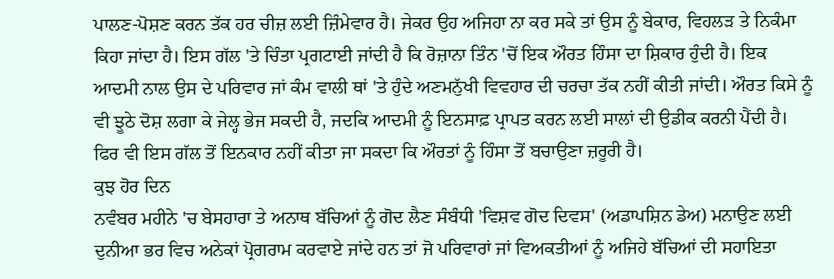ਪਾਲਣ-ਪੋਸ਼ਣ ਕਰਨ ਤੱਕ ਹਰ ਚੀਜ਼ ਲਈ ਜ਼ਿੰਮੇਵਾਰ ਹੈ। ਜੇਕਰ ਉਹ ਅਜਿਹਾ ਨਾ ਕਰ ਸਕੇ ਤਾਂ ਉਸ ਨੂੰ ਬੇਕਾਰ, ਵਿਹਲੜ ਤੇ ਨਿਕੰਮਾ ਕਿਹਾ ਜਾਂਦਾ ਹੈ। ਇਸ ਗੱਲ 'ਤੇ ਚਿੰਤਾ ਪ੍ਰਗਟਾਈ ਜਾਂਦੀ ਹੈ ਕਿ ਰੋਜ਼ਾਨਾ ਤਿੰਨ 'ਚੋਂ ਇਕ ਔਰਤ ਹਿੰਸਾ ਦਾ ਸ਼ਿਕਾਰ ਹੁੰਦੀ ਹੈ। ਇਕ ਆਦਮੀ ਨਾਲ ਉਸ ਦੇ ਪਰਿਵਾਰ ਜਾਂ ਕੰਮ ਵਾਲੀ ਥਾਂ 'ਤੇ ਹੁੰਦੇ ਅਣਮਨੁੱਖੀ ਵਿਵਹਾਰ ਦੀ ਚਰਚਾ ਤੱਕ ਨਹੀਂ ਕੀਤੀ ਜਾਂਦੀ। ਔਰਤ ਕਿਸੇ ਨੂੰ ਵੀ ਝੂਠੇ ਦੋਸ਼ ਲਗਾ ਕੇ ਜੇਲ੍ਹ ਭੇਜ ਸਕਦੀ ਹੈ, ਜਦਕਿ ਆਦਮੀ ਨੂੰ ਇਨਸਾਫ਼ ਪ੍ਰਾਪਤ ਕਰਨ ਲਈ ਸਾਲਾਂ ਦੀ ਉਡੀਕ ਕਰਨੀ ਪੈਂਦੀ ਹੈ। ਫਿਰ ਵੀ ਇਸ ਗੱਲ ਤੋਂ ਇਨਕਾਰ ਨਹੀਂ ਕੀਤਾ ਜਾ ਸਕਦਾ ਕਿ ਔਰਤਾਂ ਨੂੰ ਹਿੰਸਾ ਤੋਂ ਬਚਾਉਣਾ ਜ਼ਰੂਰੀ ਹੈ।
ਕੁਝ ਹੋਰ ਦਿਨ
ਨਵੰਬਰ ਮਹੀਨੇ 'ਚ ਬੇਸਹਾਰਾ ਤੇ ਅਨਾਥ ਬੱਚਿਆਂ ਨੂੰ ਗੋਦ ਲੈਣ ਸੰਬੰਧੀ 'ਵਿਸ਼ਵ ਗੋਦ ਦਿਵਸ' (ਅਡਾਪਸ਼ਿਨ ਡੇਅ) ਮਨਾਉਣ ਲਈ ਦੁਨੀਆ ਭਰ ਵਿਚ ਅਨੇਕਾਂ ਪ੍ਰੋਗਰਾਮ ਕਰਵਾਏ ਜਾਂਦੇ ਹਨ ਤਾਂ ਜੋ ਪਰਿਵਾਰਾਂ ਜਾਂ ਵਿਅਕਤੀਆਂ ਨੂੰ ਅਜਿਹੇ ਬੱਚਿਆਂ ਦੀ ਸਹਾਇਤਾ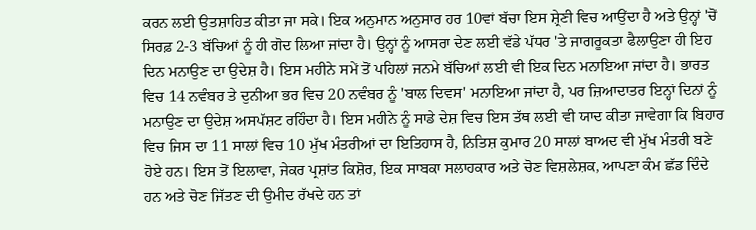ਕਰਨ ਲਈ ਉਤਸ਼ਾਹਿਤ ਕੀਤਾ ਜਾ ਸਕੇ। ਇਕ ਅਨੁਮਾਨ ਅਨੁਸਾਰ ਹਰ 10ਵਾਂ ਬੱਚਾ ਇਸ ਸ਼੍ਰੇਣੀ ਵਿਚ ਆਉਂਦਾ ਹੈ ਅਤੇ ਉਨ੍ਹਾਂ 'ਚੋਂ ਸਿਰਫ਼ 2-3 ਬੱਚਿਆਂ ਨੂੰ ਹੀ ਗੋਦ ਲਿਆ ਜਾਂਦਾ ਹੈ। ਉਨ੍ਹਾਂ ਨੂੰ ਆਸਰਾ ਦੇਣ ਲਈ ਵੱਡੇ ਪੱਧਰ 'ਤੇ ਜਾਗਰੂਕਤਾ ਫੈਲਾਉਣਾ ਹੀ ਇਹ ਦਿਨ ਮਨਾਉਣ ਦਾ ਉਦੇਸ਼ ਹੈ। ਇਸ ਮਹੀਨੇ ਸਮੇਂ ਤੋਂ ਪਹਿਲਾਂ ਜਨਮੇ ਬੱਚਿਆਂ ਲਈ ਵੀ ਇਕ ਦਿਨ ਮਨਾਇਆ ਜਾਂਦਾ ਹੈ। ਭਾਰਤ ਵਿਚ 14 ਨਵੰਬਰ ਤੇ ਦੁਨੀਆ ਭਰ ਵਿਚ 20 ਨਵੰਬਰ ਨੂੰ 'ਬਾਲ ਦਿਵਸ' ਮਨਾਇਆ ਜਾਂਦਾ ਹੈ, ਪਰ ਜ਼ਿਆਦਾਤਰ ਇਨ੍ਹਾਂ ਦਿਨਾਂ ਨੂੰ ਮਨਾਉਣ ਦਾ ਉਦੇਸ਼ ਅਸਪੱਸ਼ਟ ਰਹਿੰਦਾ ਹੈ। ਇਸ ਮਹੀਨੇ ਨੂੰ ਸਾਡੇ ਦੇਸ਼ ਵਿਚ ਇਸ ਤੱਥ ਲਈ ਵੀ ਯਾਦ ਕੀਤਾ ਜਾਵੇਗਾ ਕਿ ਬਿਹਾਰ ਵਿਚ ਜਿਸ ਦਾ 11 ਸਾਲਾਂ ਵਿਚ 10 ਮੁੱਖ ਮੰਤਰੀਆਂ ਦਾ ਇਤਿਹਾਸ ਹੈ, ਨਿਤਿਸ਼ ਕੁਮਾਰ 20 ਸਾਲਾਂ ਬਾਅਦ ਵੀ ਮੁੱਖ ਮੰਤਰੀ ਬਣੇ ਹੋਏ ਹਨ। ਇਸ ਤੋਂ ਇਲਾਵਾ, ਜੇਕਰ ਪ੍ਰਸ਼ਾਂਤ ਕਿਸ਼ੋਰ, ਇਕ ਸਾਬਕਾ ਸਲਾਹਕਾਰ ਅਤੇ ਚੋਣ ਵਿਸ਼ਲੇਸ਼ਕ, ਆਪਣਾ ਕੰਮ ਛੱਡ ਦਿੰਦੇ ਹਨ ਅਤੇ ਚੋਣ ਜਿੱਤਣ ਦੀ ਉਮੀਦ ਰੱਖਦੇ ਹਨ ਤਾਂ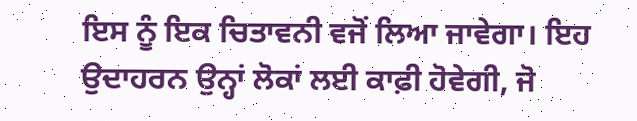ਇਸ ਨੂੰ ਇਕ ਚਿਤਾਵਨੀ ਵਜੋਂ ਲਿਆ ਜਾਵੇਗਾ। ਇਹ ਉਦਾਹਰਨ ਉਨ੍ਹਾਂ ਲੋਕਾਂ ਲਈ ਕਾਫ਼ੀ ਹੋਵੇਗੀ, ਜੋ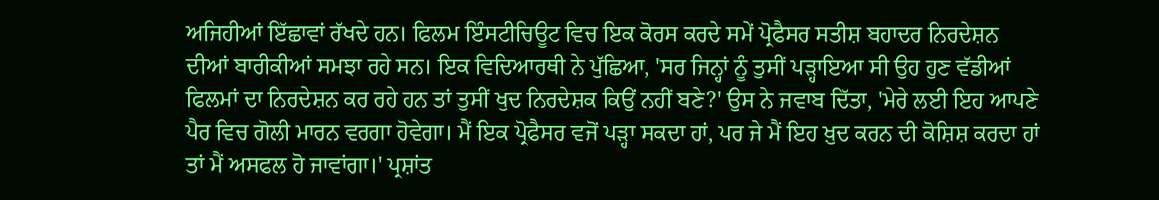ਅਜਿਹੀਆਂ ਇੱਛਾਵਾਂ ਰੱਖਦੇ ਹਨ। ਫਿਲਮ ਇੰਸਟੀਚਿਊਟ ਵਿਚ ਇਕ ਕੋਰਸ ਕਰਦੇ ਸਮੇਂ ਪ੍ਰੋਫੈਸਰ ਸਤੀਸ਼ ਬਹਾਦਰ ਨਿਰਦੇਸ਼ਨ ਦੀਆਂ ਬਾਰੀਕੀਆਂ ਸਮਝਾ ਰਹੇ ਸਨ। ਇਕ ਵਿਦਿਆਰਥੀ ਨੇ ਪੁੱਛਿਆ, 'ਸਰ ਜਿਨ੍ਹਾਂ ਨੂੰ ਤੁਸੀਂ ਪੜ੍ਹਾਇਆ ਸੀ ਉਹ ਹੁਣ ਵੱਡੀਆਂ ਫਿਲਮਾਂ ਦਾ ਨਿਰਦੇਸ਼ਨ ਕਰ ਰਹੇ ਹਨ ਤਾਂ ਤੁਸੀਂ ਖੁਦ ਨਿਰਦੇਸ਼ਕ ਕਿਉਂ ਨਹੀਂ ਬਣੇ?' ਉਸ ਨੇ ਜਵਾਬ ਦਿੱਤਾ, 'ਮੇਰੇ ਲਈ ਇਹ ਆਪਣੇ ਪੈਰ ਵਿਚ ਗੋਲੀ ਮਾਰਨ ਵਰਗਾ ਹੋਵੇਗਾ। ਮੈਂ ਇਕ ਪ੍ਰੋਫੈਸਰ ਵਜੋਂ ਪੜ੍ਹਾ ਸਕਦਾ ਹਾਂ, ਪਰ ਜੇ ਮੈਂ ਇਹ ਖ਼ੁਦ ਕਰਨ ਦੀ ਕੋਸ਼ਿਸ਼ ਕਰਦਾ ਹਾਂ ਤਾਂ ਮੈਂ ਅਸਫਲ ਹੋ ਜਾਵਾਂਗਾ।' ਪ੍ਰਸ਼ਾਂਤ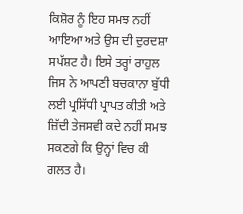ਕਿਸ਼ੋਰ ਨੂੰ ਇਹ ਸਮਝ ਨਹੀਂ ਆਇਆ ਅਤੇ ਉਸ ਦੀ ਦੁਰਦਸ਼ਾ ਸਪੱਸ਼ਟ ਹੈ। ਇਸੇ ਤਰ੍ਹਾਂ ਰਾਹੁਲ ਜਿਸ ਨੇ ਆਪਣੀ ਬਚਕਾਨਾ ਬੁੱਧੀ ਲਈ ਪ੍ਰਸਿੱਧੀ ਪ੍ਰਾਪਤ ਕੀਤੀ ਅਤੇ ਜ਼ਿੱਦੀ ਤੇਜਸਵੀ ਕਦੇ ਨਹੀਂ ਸਮਝ ਸਕਣਗੇ ਕਿ ਉਨ੍ਹਾਂ ਵਿਚ ਕੀ ਗਲਤ ਹੈ।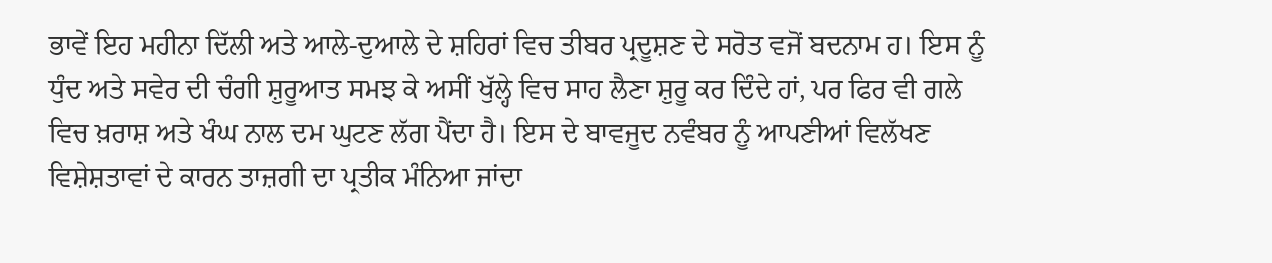ਭਾਵੇਂ ਇਹ ਮਹੀਨਾ ਦਿੱਲੀ ਅਤੇ ਆਲੇ-ਦੁਆਲੇ ਦੇ ਸ਼ਹਿਰਾਂ ਵਿਚ ਤੀਬਰ ਪ੍ਰਦੂਸ਼ਣ ਦੇ ਸਰੋਤ ਵਜੋਂ ਬਦਨਾਮ ਹ। ਇਸ ਨੂੰ ਧੁੰਦ ਅਤੇ ਸਵੇਰ ਦੀ ਚੰਗੀ ਸ਼ੁਰੂਆਤ ਸਮਝ ਕੇ ਅਸੀਂ ਖੁੱਲ੍ਹੇ ਵਿਚ ਸਾਹ ਲੈਣਾ ਸ਼ੁਰੂ ਕਰ ਦਿੰਦੇ ਹਾਂ, ਪਰ ਫਿਰ ਵੀ ਗਲੇ ਵਿਚ ਖ਼ਰਾਸ਼ ਅਤੇ ਖੰਘ ਨਾਲ ਦਮ ਘੁਟਣ ਲੱਗ ਪੈਂਦਾ ਹੈ। ਇਸ ਦੇ ਬਾਵਜੂਦ ਨਵੰਬਰ ਨੂੰ ਆਪਣੀਆਂ ਵਿਲੱਖਣ ਵਿਸ਼ੇਸ਼ਤਾਵਾਂ ਦੇ ਕਾਰਨ ਤਾਜ਼ਗੀ ਦਾ ਪ੍ਰਤੀਕ ਮੰਨਿਆ ਜਾਂਦਾ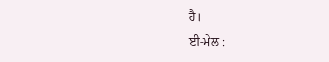ਹੈ।
ਈ-ਮੇਲ :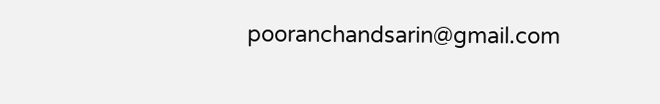pooranchandsarin@gmail.com